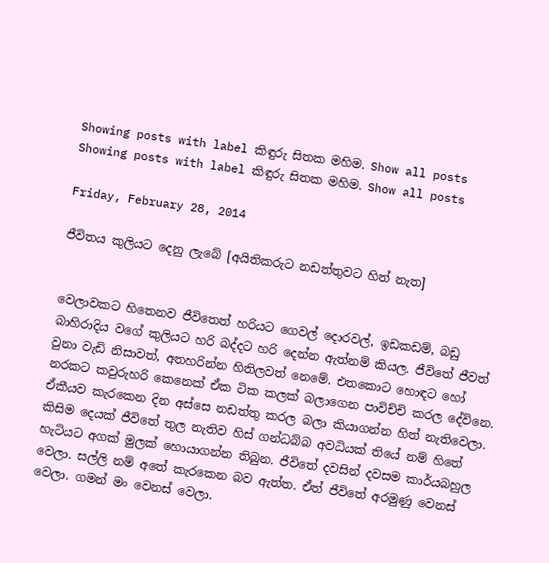Showing posts with label කිඳුරු සිතක මහිම. Show all posts
Showing posts with label කිඳුරු සිතක මහිම. Show all posts

Friday, February 28, 2014

ජීවිතය කුලියට දෙනු ලැබේ [අයිතිකරුට නඩත්තුවට හිත් නැත]


වෙලාවකට හිතෙනව ජීවිතෙත් හරියට ගෙවල් දොරවල්, ඉඩකඩම්, බඩු බාහිරාදිය වගේ කුලියට හරි බද්දට හරි දෙන්න ඇත්නම් කියල. ජීවිතේ ජීවත් වුනා වැඩි නිසාවත්, අතහරින්න හිතිලවත් නෙමේ. එතකොට හොඳට හෝ නරකට කවුරුහරි කෙනෙක් ඒක ටික කලක් බලාගෙන පාවිච්චි කරල දේවිනෙ. ඒකීයව කැරකෙන දින අස්සෙ නඩත්තු කරල බලා කියාගන්න හිත් නැතිවෙලා. කිසිම දෙයක් ජීවිතේ තුල නැතිව හිස් ගන්ධබ්බ අවධියක් තියේ නම් හිතේ හැටියට අගක් මුලක් හොයාගන්න තිබුන. ජීවිතේ දවසින් දවසම කාර්යබහුල වෙලා. සල්ලි නම් අතේ කැරකෙන බව ඇත්ත. ඒත් ජීවිතේ අරමුණු වෙනස් වෙලා. ගමන් මං වෙනස් වෙලා.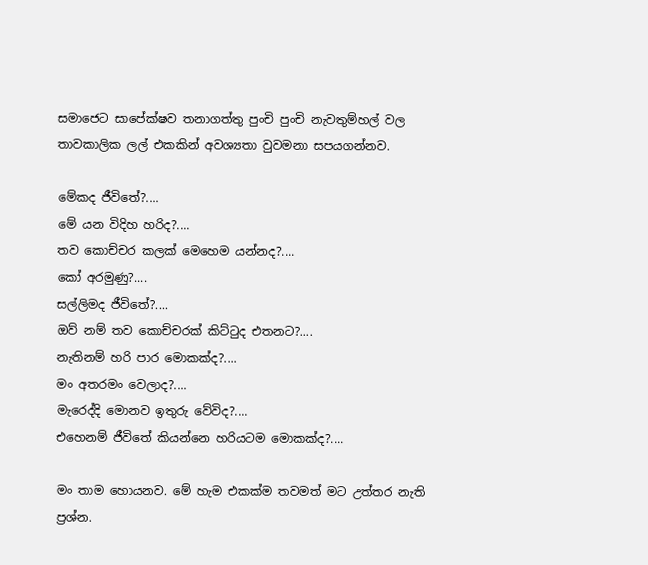සමාජෙට සාපේක්ෂව තනාගත්තු පුංචි පුංචි නැවතුම්හල් වල තාවකාලික ලල් එකකින් අවශ්‍යතා වුවමනා සපයගන්නව.

මේකද ජීවිතේ?....
මේ යන විදිහ හරිද?....
තව කොච්චර කලක් මෙහෙම යන්නද?....
කෝ අරමුණු?....
සල්ලිමද ජීවිතේ?....
ඔව් නම් තව කොච්චරක් කිට්ටුද එතනට?....
නැතිනම් හරි පාර මොකක්ද?....
මං අතරමං වෙලාද?....
මැරෙද්දි මොනව ඉතුරු වේවිද?....
එහෙනම් ජීවිතේ කියන්නෙ හරියටම මොකක්ද?....

මං තාම හොයනව. මේ හැම එකක්ම තවමත් මට උත්තර නැති ප්‍රශ්න.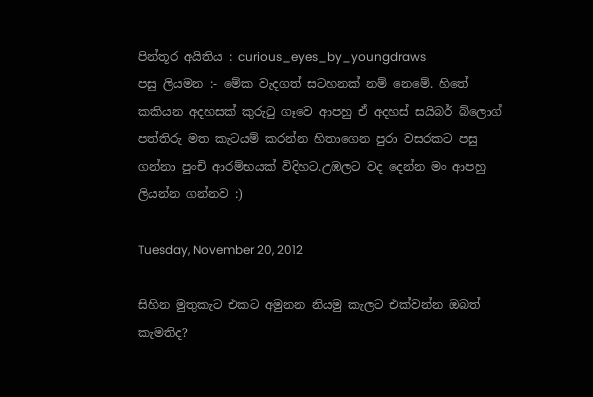පින්තූර අයිතිය : curious_eyes_by_youngdraws
පසු ලියමන :- මේක වැදගත් සටහනක් නම් නෙමේ. හිතේ කකියන අදහසක් කුරුටු ගෑවෙ ආපහු ඒ අදහස් සයිබර් බ්ලොග් පත්තිරු මත කැටයම් කරන්න හිතාගෙන පුරා වසරකට පසු ගන්නා පුංචි ආරම්භයක් විදිහට.උඹලට වද දෙන්න මං ආපහු ලියන්න ගන්නව :)

Tuesday, November 20, 2012

සිහින මුතුකැට එකට අමුනන නියමු කැලට එක්වන්න ඔබත් කැමතිද?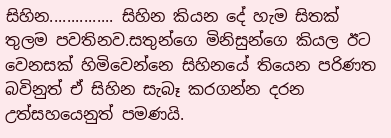සිහින............... සිහින කියන දේ හැම සිතක් තුලම පවතිනව.සතුන්ගෙ මිනිසුන්ගෙ කියල ඊට වෙනසක් හිමිවෙන්නෙ සිහිනයේ තියෙන පරිණත බවිනුත් ඒ සිහින සැබෑ කරගන්න දරන උත්සහයෙනුත් පමණයි.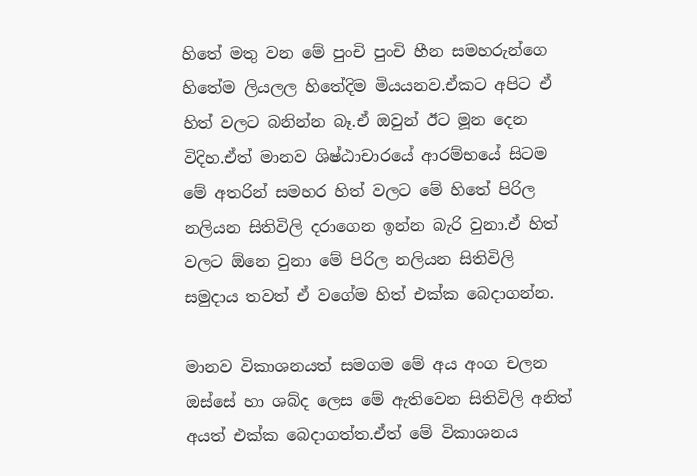හිතේ මතු වන මේ පුංචි පුංචි හීන සමහරුන්ගෙ හිතේම ලියලල හිතේදිම මියයනව.ඒකට අපිට ඒ හිත් වලට බනින්න බෑ.ඒ ඔවුන් ඊට මූන දෙන විදිහ.ඒත් මානව ශිෂ්ඨාචාරයේ ආරම්භයේ සිටම මේ අතරින් සමහර හිත් වලට මේ හිතේ පිරිල නලියන සිතිවිලි දරාගෙන ඉන්න බැරි වුනා.ඒ හිත් වලට ඕනෙ වුනා මේ පිරිල නලියන සිතිවිලි සමුදාය තවත් ඒ වගේම හිත් එක්ක බෙදාගන්න.

මානව විකාශනයත් සමගම මේ අය අංග චලන ඔස්සේ හා ශබ්ද ලෙස මේ ඇතිවෙන සිතිවිලි අනිත් අයත් එක්ක බෙදාගත්ත.ඒත් මේ විකාශනය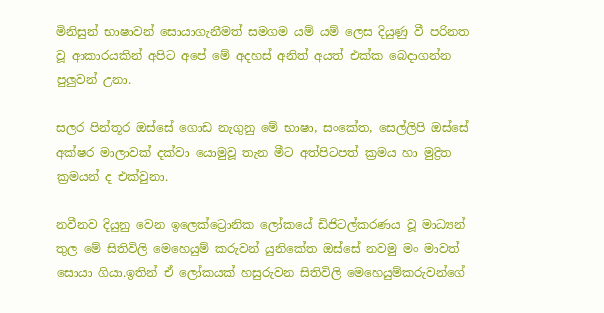මිනිසුන් භාෂාවන් සොයාගැනීමත් සමගම යම් යම් ලෙස දියුණු වී පරිනත වූ ආකාරයකින් අපිට අපේ මේ අදහස් අනිත් අයත් එක්ක බෙදාගන්න පුලුවන් උනා.

සලර පින්තූර ඔස්සේ ගොඩ නැගුනු මේ භාෂා, සංකේත, සෙල්ලිපි ඔස්සේ අක්ෂර මාලාවක් දක්වා යොමුවූ තැන මීට අත්පිටපත් ක්‍රමය හා මුද්‍රිත ක්‍රමයන් ද එක්වුනා.

නවීනව දියුනු වෙන ඉලෙක්ට්‍රොනික ලෝකයේ ඩිජිටල්කරණය වූ මාධ්‍යන් තුල මේ සිතිවිලි මෙහෙයුම් කරුවන් යුනිකේත ඔස්සේ නවමු මං මාවත් සොයා ගියා.ඉතින් ඒ ලෝකයක් හසුරුවන සිතිවිලි මෙහෙයුම්කරුවන්ගේ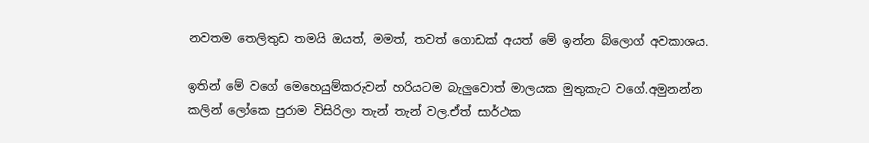නවතම තෙලිතුඩ තමයි ඔයත්, මමත්, තවත් ගොඩක් අයත් මේ ඉන්න බ්ලොග් අවකාශය.

ඉතින් මේ වගේ මෙහෙයුම්කරුවන් හරියටම බැලුවොත් මාලයක මුතුකැට වගේ.අමුනන්න කලින් ලෝකෙ පුරාම විසිරිලා තැන් තැන් වල.ඒත් සාර්ථක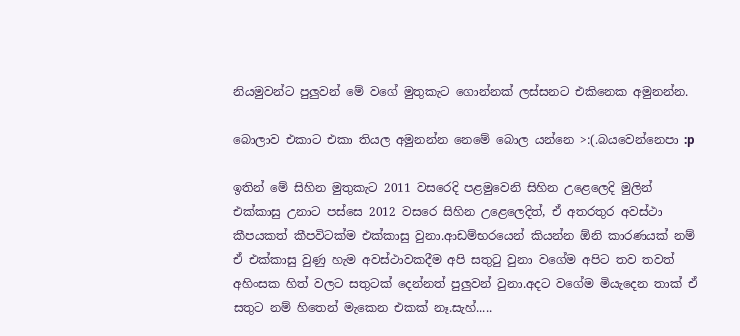නියමුවන්ට පුලුවන් මේ වගේ මුතුකැට ගොන්නක් ලස්සනට එකිනෙක අමුනන්න.

බොලාව එකාට එකා තියල අමුනන්න නෙමේ බොල යන්නෙ >:(.බයවෙන්නෙපා :p

ඉතින් මේ සිහින මුතුකැට 2011 වසරෙදි පළමුවෙනි සිහින උළෙලෙදි මුලින් එක්කාසු උනාට පස්සෙ 2012 වසරෙ සිහින උළෙලෙදිත්, ඒ අතරතුර අවස්ථා කීපයකත් කීපවිටක්ම එක්කාසු වුනා.ආඩම්භරයෙන් කියන්න ඕනි කාරණයක් නම් ඒ එක්කාසු වුණු හැම අවස්ථාවකදීම අපි සතුටු වුනා වගේම අපිට තව තවත් අහිංසක හිත් වලට සතුටක් දෙන්නත් පුලුවන් වුනා.අදට වගේම මියැදෙන තාක් ඒ සතුට නම් හිතෙන් මැකෙන එකක් නෑ.සැහ්.....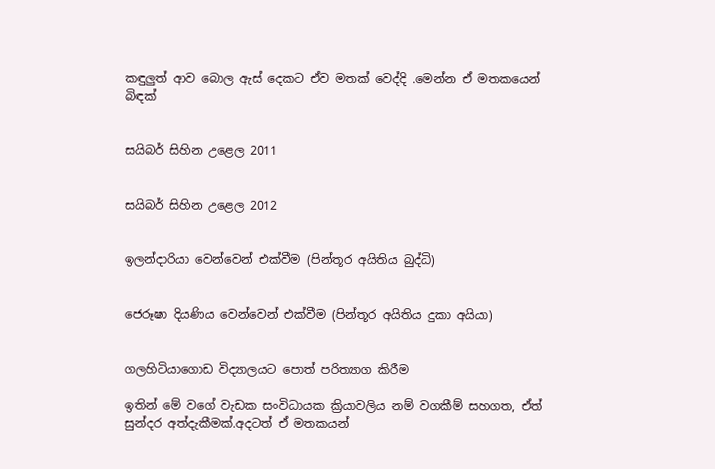කඳුලුත් ආව බොල ඇස් දෙකට ඒව මතක් වෙද්දි .මෙන්න ඒ මතකයෙන් බිඳක්


සයිබර් සිහින උළෙල 2011


සයිබර් සිහින උළෙල 2012


ඉලන්දාරියා වෙන්වෙන් එක්වීම (පින්තූර අයිතිය බුද්ධි)


ජෙරූෂා දියණිය වෙන්වෙන් එක්වීම (පින්තූර අයිතිය දුකා අයියා)


ගලහිටියාගොඩ විද්‍යාලයට පොත් පරිත්‍යාග කිරීම

ඉතින් මේ වගේ වැඩක සංවිධායක ක්‍රියාවලිය නම් වගකීම් සහගත, ඒත් සුන්දර අත්දැකීමක්.අදටත් ඒ මතකයන්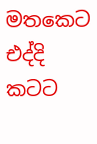මතකෙට එද්දි කටට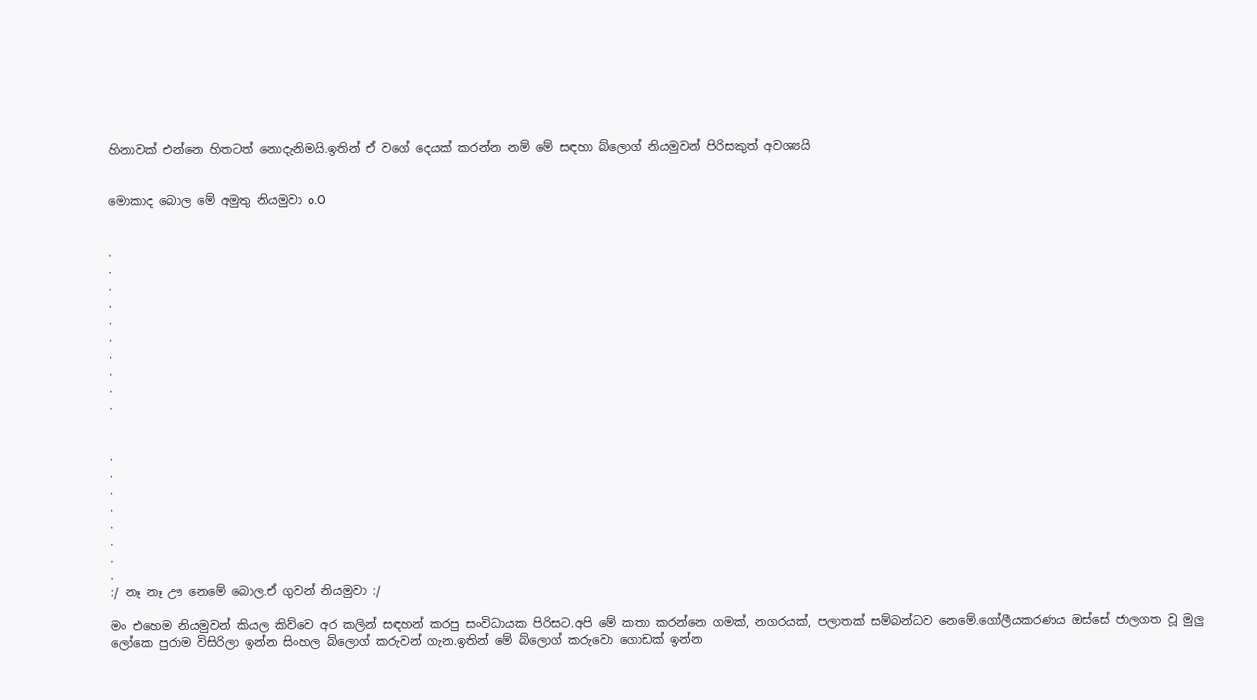හිනාවක් එන්නෙ හිතටත් නොදැනිමයි.ඉතින් ඒ වගේ දෙයක් කරන්න නම් මේ සඳහා බ්ලොග් නියමුවන් පිරිසකුත් අවශ්‍යයි


මොකාද බොල මේ අමුතු නියමුවා o.O


.
.
.
.
.
.
.
.
.
.


.
.
.
.
.
.
.
.
:/ නෑ නෑ ඌ නෙමේ බොල.ඒ ගුවන් නියමුවා :/

මං එහෙම නියමුවන් කියල කිව්වෙ අර කලින් සඳහන් කරපු සංවිධායක පිරිසට.අපි මේ කතා කරන්නෙ ගමක්, නගරයක්, පලාතක් සම්බන්ධව නෙමේ.ගෝලීයකරණය ඔස්සේ ජාලගත වූ මුලු ලෝකෙ පුරාම විසිරිලා ඉන්න සිංහල බ්ලොග් කරුවන් ගැන.ඉතින් මේ බ්ලොග් කරුවො ගොඩක් ඉන්න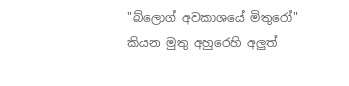"බ්ලොග් අවකාශයේ මිතුරෝ" කියන මුතු අහුරෙහි අලුත්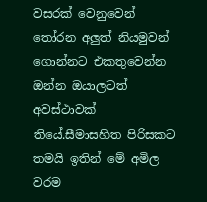වසරක් වෙනුවෙන් තෝරන අලුත් නියමුවන් ගොන්නට එකතුවෙන්න ඔන්න ඔයාලටත් අවස්ථාවක් තියේ.සීමාසහිත පිරිසකට තමයි ඉතින් මේ අමිල වරම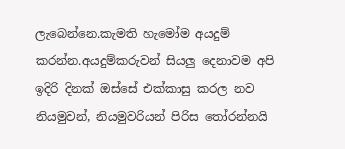ලැබෙන්නෙ.කැමති හැමෝම අයදුම් කරන්න.අයදුම්කරුවන් සියලු දෙනාවම අපි ඉදිරි දිනක් ඔස්සේ එක්කාසු කරල නව නියමුවන්, නියමුවරියන් පිරිස තෝරන්නයි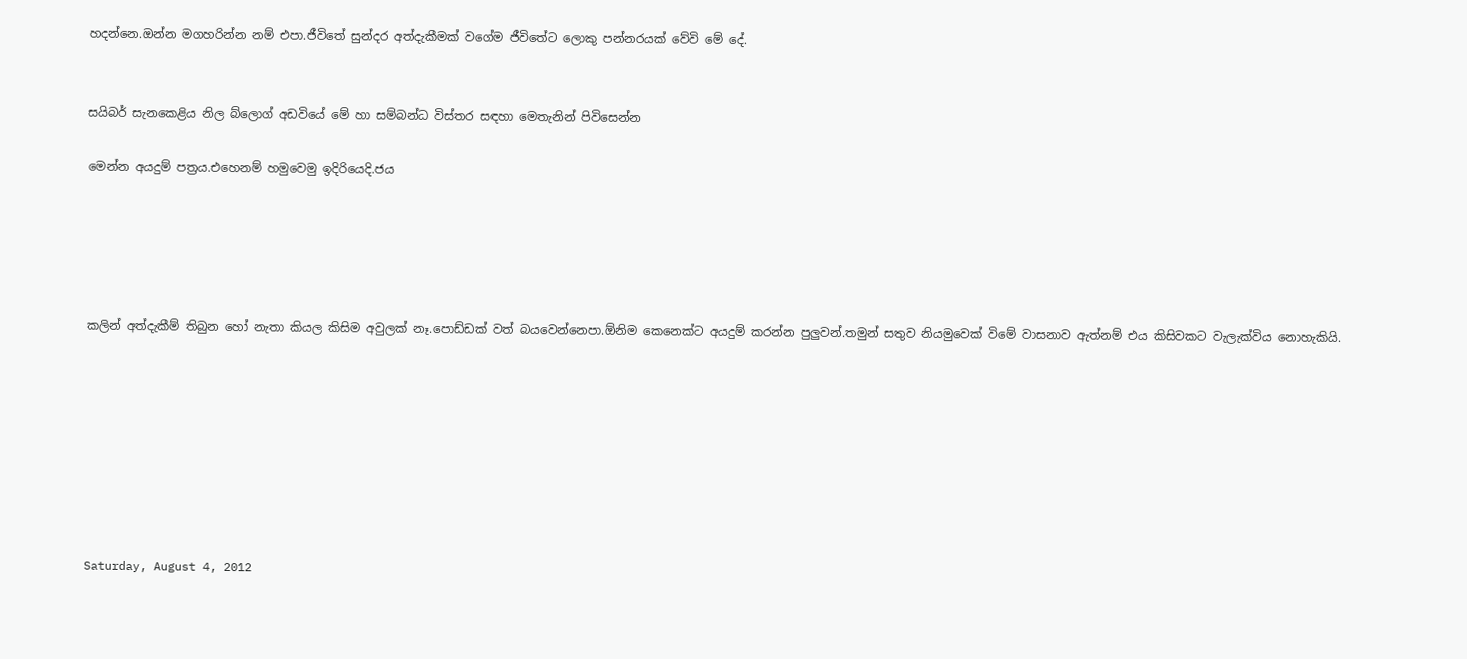හදන්නෙ.ඔන්න මගහරින්න නම් එපා.ජීවිතේ සුන්දර අත්දැකීමක් වගේම ජීවිතේට ලොකු පන්නරයක් වේවි මේ දේ.


සයිබර් සැනකෙළිය නිල බ්ලොග් අඩවියේ මේ හා සම්බන්ධ විස්තර සඳහා මෙතැනින් පිවිසෙන්න

මෙන්න අයදුම් පත්‍රය.එහෙනම් හමුවෙමු ඉදිරියෙදි.ජය





කලින් අත්දැකීම් තිබුන හෝ නැතා කියල කිසිම අවුලක් නෑ.පොඩ්ඩක් වත් බයවෙන්නෙපා.ඕනිම කෙනෙක්ට අයදුම් කරන්න පුලුවන්.තමුන් සතුව නියමුවෙක් විමේ වාසනාව ඇත්නම් එය කිසිවකට වැලැක්විය නොහැකියි.








Saturday, August 4, 2012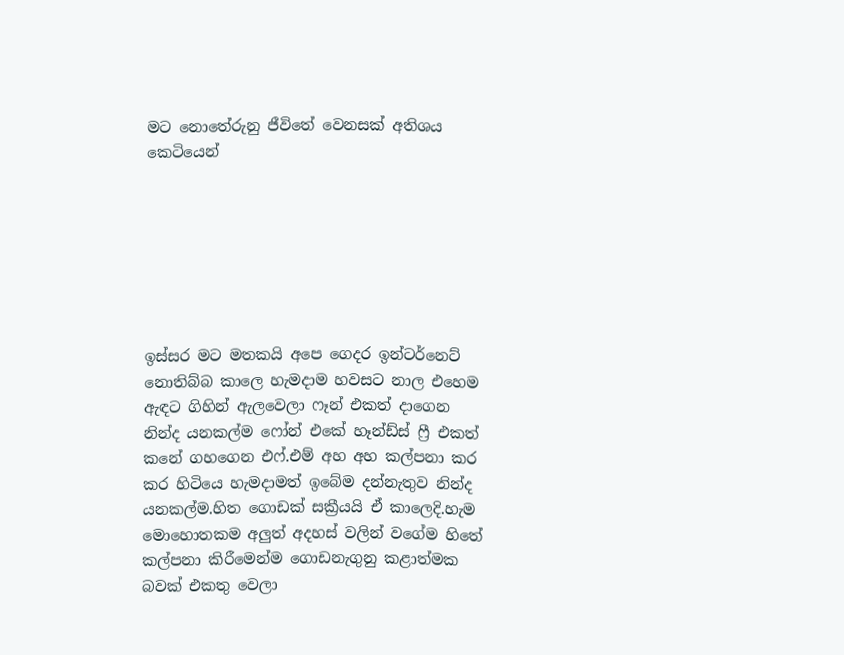මට නොතේරුනු ජීවිතේ වෙනසක් අතිශය කෙටියෙන්







ඉස්සර මට මතකයි අපෙ ගෙදර ඉන්ටර්නෙට් නොතිබ්බ කාලෙ හැමදාම හවසට නාල එහෙම ඇඳට ගිහින් ඇලවෙලා ෆෑන් එකත් දාගෙන නින්ද යනකල්ම ෆෝන් එකේ හෑන්ඩ්ස් ෆ්‍රී එකත් කනේ ගහගෙන එෆ්.එම් අහ අහ කල්පනා කර කර හිටියෙ හැමදාමත් ඉබේම දන්නැතුව නින්ද යනකල්ම.හිත ගොඩක් සක්‍රීයයි ඒ කාලෙදි.හැම මොහොතකම අලුත් අදහස් වලින් වගේම හිතේ කල්පනා කිරීමෙන්ම ගොඩනැගුනු කළාත්මක බවක් එකතු වෙලා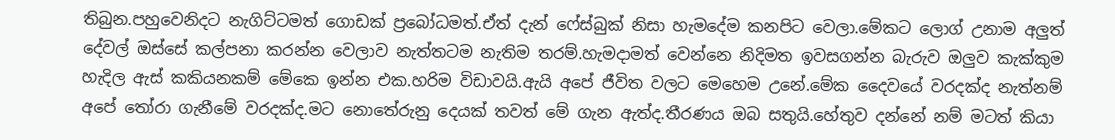තිබුන.පහුවෙනිදට නැගිට්ටමත් ගොඩක් ප්‍රබෝධමත්.ඒත් දැන් ෆේස්බුක් නිසා හැමදේම කනපිට වෙලා.මේකට ලොග් උනාම අලුත් දේවල් ඔස්සේ කල්පනා කරන්න වෙලාව නැත්තටම නැතිම තරම්.හැමදාමත් වෙන්නෙ නිදිමත ඉවසගන්න බැරුව ඔලුව කැක්කුම හැදිල ඇස් කකියනකම් මේකෙ ඉන්න එක.හරිම විඩාවයි.ඇයි අපේ ජීවිත වලට මෙහෙම උනේ.මේක දෛවයේ වරදක්ද නැත්නම් අපේ තෝරා ගැනීමේ වරදක්ද.මට නොතේරුනු දෙයක් තවත් මේ ගැන ඇත්ද.තීරණය ඔබ සතුයි.හේතුව දන්නේ නම් මටත් කියා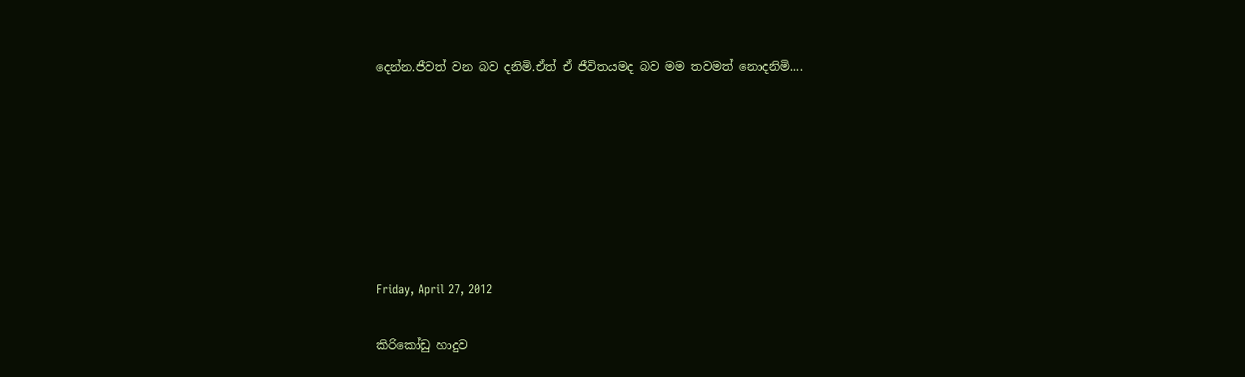දෙන්න.ජීවත් වන බව දනිමි.ඒත් ඒ ජීවිතයමද බව මම තවමත් නොදනිමි....







Friday, April 27, 2012

කිරිකෝඩු හාදුව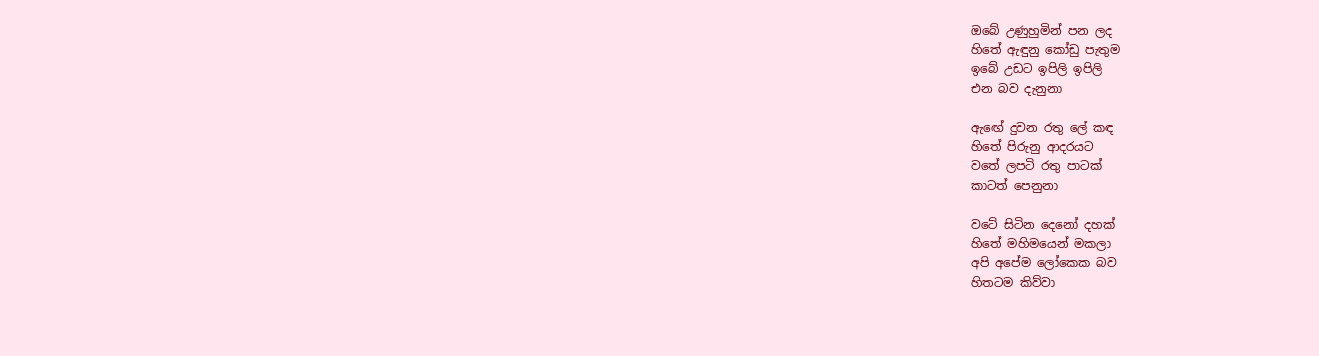ඔබේ උණුහුමින් පන ලද
හිතේ ඇඳුනු කෝඩු පැතුම
ඉබේ උඩට ඉපිලි ඉපිලි
එන බව දැනුනා

ඇඟේ දුවන රතු ලේ කඳ
හිතේ පිරුනු ආදරයට
වතේ ලපටි රතු පාටක්
කාටත් පෙනුනා

වටේ සිටින දෙනෝ දහක්
හිතේ මහිමයෙන් මකලා
අපි අපේම ලෝකෙක බව
හිතටම කිව්වා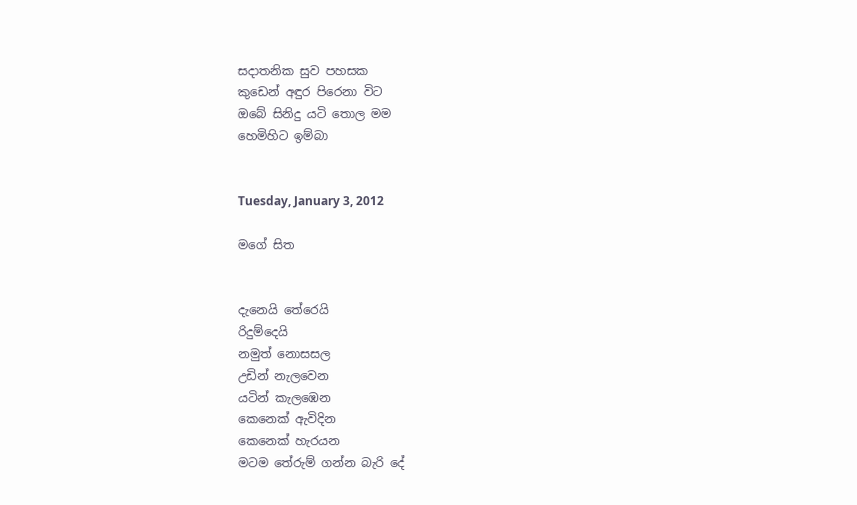සදාතනික සුව පහසක
කුඩෙන් අඳුර පිරෙනා විට
ඔබේ සිනිදු යටි තොල මම
හෙමිහිට ඉම්බා


Tuesday, January 3, 2012

මගේ සිත


දැනෙයි තේරෙයි
රිදුම්දෙයි
නමුත් නොසසල
උඩින් නැලවෙන
යටින් කැලඹෙන
කෙනෙක් ඇවිදින
කෙනෙක් හැරයන
මටම තේරුම් ගන්න බැරි දේ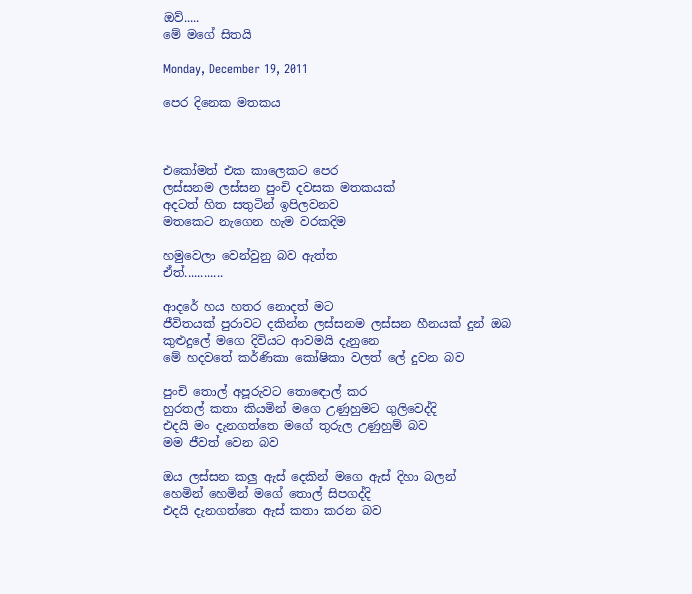ඔව්.....
මේ මගේ සිතයි

Monday, December 19, 2011

පෙර දිනෙක මතකය



එකෝමත් එක කාලෙකට පෙර
ලස්සනම ලස්සන පුංචි දවසක මතකයක්
අදටත් හිත සතුටින් ඉපිලවනව
මතකෙට නැගෙන හැම වරකදිම

හමුවෙලා වෙන්වුනු බව ඇත්ත
ඒත්............

ආදරේ හය හතර නොදත් මට
ජීවිතයක් පුරාවට දකින්න ලස්සනම ලස්සන හීනයක් දුන් ඔබ
කුළුදුලේ මගෙ දිවියට ආවමයි දැනුනෙ
මේ හදවතේ කර්ණිකා කෝෂිකා වලත් ලේ දුවන බව

පුංචි තොල් අපූරුවට තොඳොල් කර
හුරතල් කතා කියමින් මගෙ උණුහුමට ගුලිවෙද්දි
එදයි මං දැනගත්තෙ මගේ තුරුල උණුහුම් බව
මම ජීවත් වෙන බව

ඔය ලස්සන කලු ඇස් දෙකින් මගෙ ඇස් දිහා බලන්
හෙමින් හෙමින් මගේ තොල් සිපගද්දි
එදයි දැනගත්තෙ ඇස් කතා කරන බව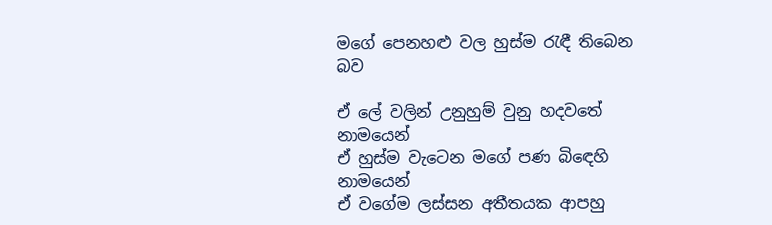මගේ පෙනහළු වල හුස්ම රැඳී තිබෙන බව

ඒ ලේ වලින් උනුහුම් වුනු හදවතේ නාමයෙන්
ඒ හුස්ම වැටෙන මගේ පණ බිඳෙහි නාමයෙන්
ඒ වගේම ලස්සන අතීතයක ආපහු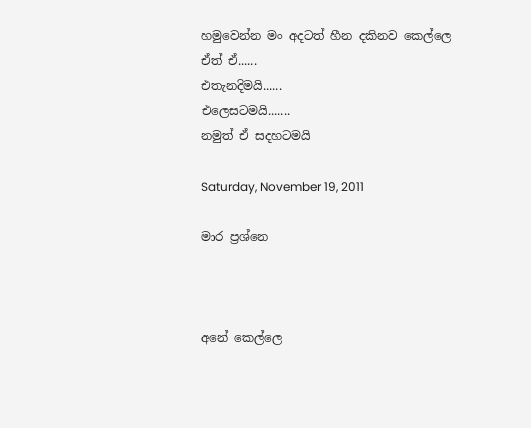හමුවෙන්න මං අදටත් හීන දකිනව කෙල්ලෙ
ඒත් ඒ......
එතැනදිමයි......
එලෙසටමයි.......
නමුත් ඒ සදහටමයි

Saturday, November 19, 2011

මාර ප්‍රශ්නෙ



අනේ කෙල්ලෙ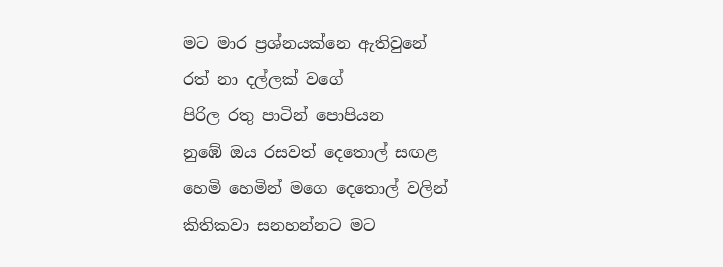මට මාර ප්‍රශ්නයක්නෙ ඇතිවුනේ
රත් නා දල්ලක් වගේ
පිරිල රතු පාටින් පොපියන
නුඹේ ඔය රසවත් දෙතොල් සඟළ
හෙමි හෙමින් මගෙ දෙතොල් වලින්
කිතිකවා සනහන්නට මට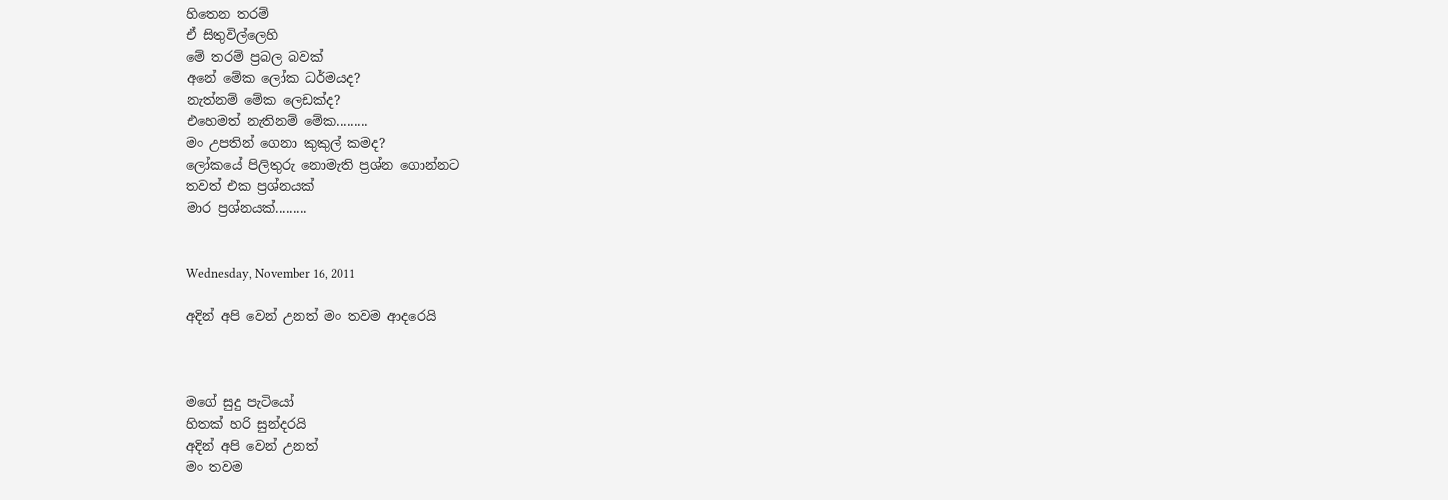හිතෙන තරම්
ඒ සිතුවිල්ලෙහි
මේ තරම් ප්‍රබල බවක්
අනේ මේක ලෝක ධර්මයද?
නැත්නම් මේක ලෙඩක්ද?
එහෙමත් නැතිනම් මේක.........
මං උපතින් ගෙනා කුකුල් කමද?
ලෝකයේ පිලිතුරු නොමැති ප්‍රශ්න ගොන්නට
තවත් එක ප්‍රශ්නයක්
මාර ප්‍රශ්නයක්.........


Wednesday, November 16, 2011

අදින් අපි වෙන් උනත් මං තවම ආදරෙයි



මගේ සුදු පැටියෝ
හිතක් හරි සුන්දරයි
අදින් අපි වෙන් උනත්
මං තවම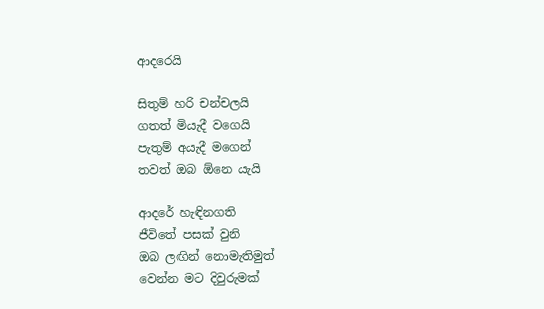ආදරෙයි

සිතුම් හරි චන්චලයි
ගතත් මියැදී වගෙයි
පැතුම් අයැදී මගෙන්
තවත් ඔබ ඕනෙ යැයි

ආදරේ හැඳිනගති
ජීවිතේ පසක් වුනි
ඔබ ලඟින් නොමැතිමුත්
වෙන්න මට දිවුරුමක්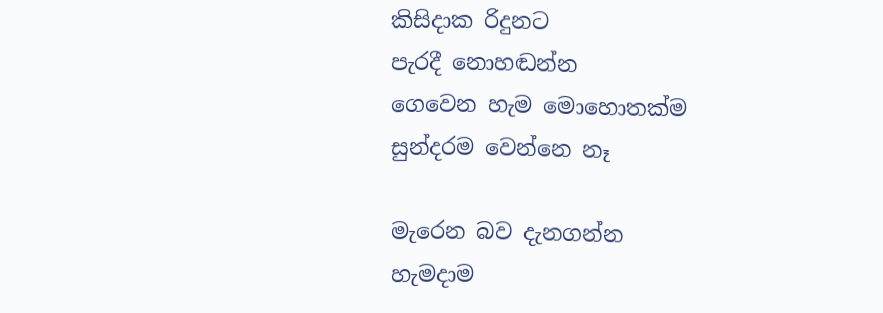කිසිදාක රිදුනට
පැරදී නොහඬන්න
ගෙවෙන හැම මොහොතක්ම
සුන්දරම වෙන්නෙ නෑ

මැරෙන බව දැනගන්න
හැමදාම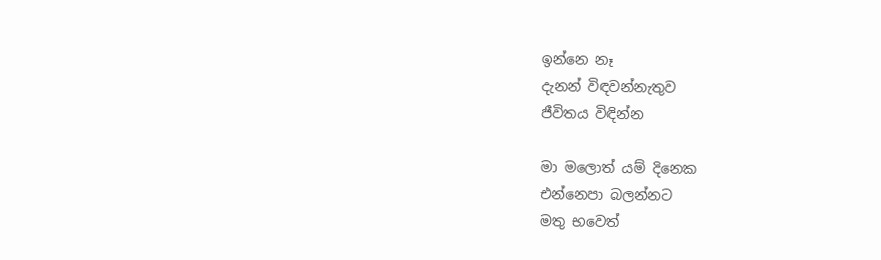ඉන්නෙ නෑ
දැනන් විඳවන්නැතුව
ජීවිතය විඳින්න

මා මලොත් යම් දිනෙක
එන්නෙපා බලන්නට
මතු භවෙත්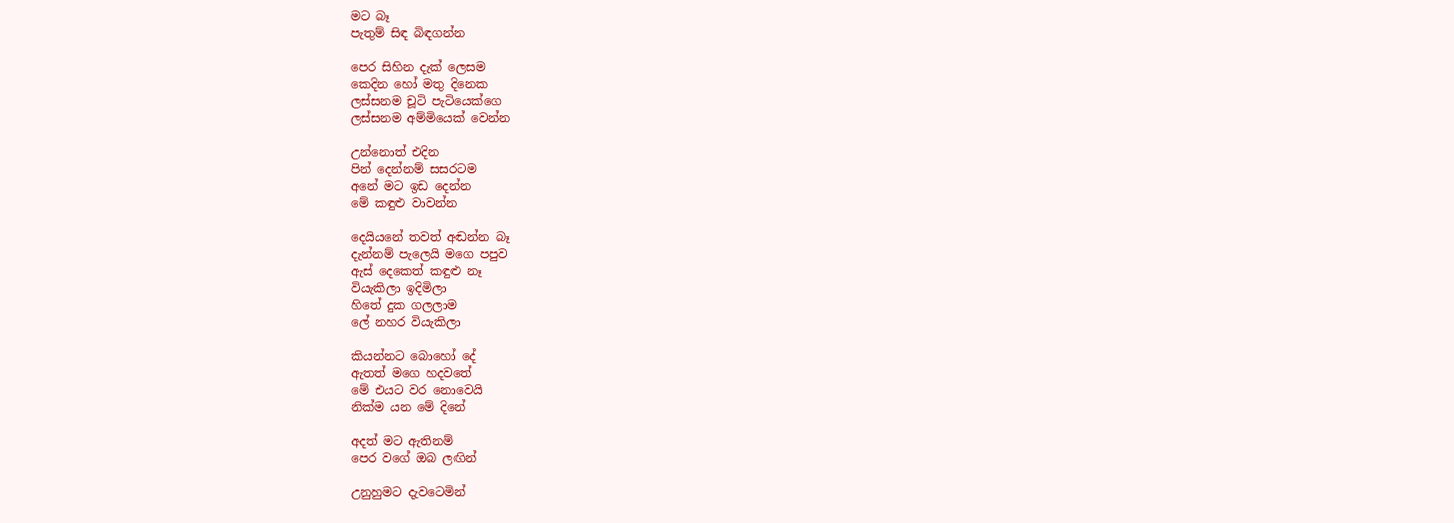මට බෑ
පැතුම් සිඳ බිඳගන්න

පෙර සිහින දැක් ලෙසම
කෙදින හෝ මතු දිනෙක
ලස්සනම චූටි පැටියෙක්ගෙ
ලස්සනම අම්මියෙක් වෙන්න

උන්නොත් එදින
පින් දෙන්නම් සසරටම
අනේ මට ඉඩ දෙන්න
මේ කඳුළු වාවන්න

දෙයියනේ තවත් අඬන්න බෑ
දැන්නම් පැලෙයි මගෙ පපුව
ඇස් දෙකෙත් කඳුළු නෑ
වියැකිලා ඉදිමිලා
හිතේ දුක ගලලාම
ලේ නහර වියැකිලා

කියන්නට බොහෝ දේ
ඇතත් මගෙ හදවතේ
මේ එයට වර නොවෙයි
නික්ම යන මේ දිනේ

අදත් මට ඇතිනම්
පෙර වගේ ඔබ ලඟින්

උනුහුමට දැවටෙමින්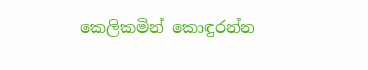කෙලිකමින් කොඳුරන්න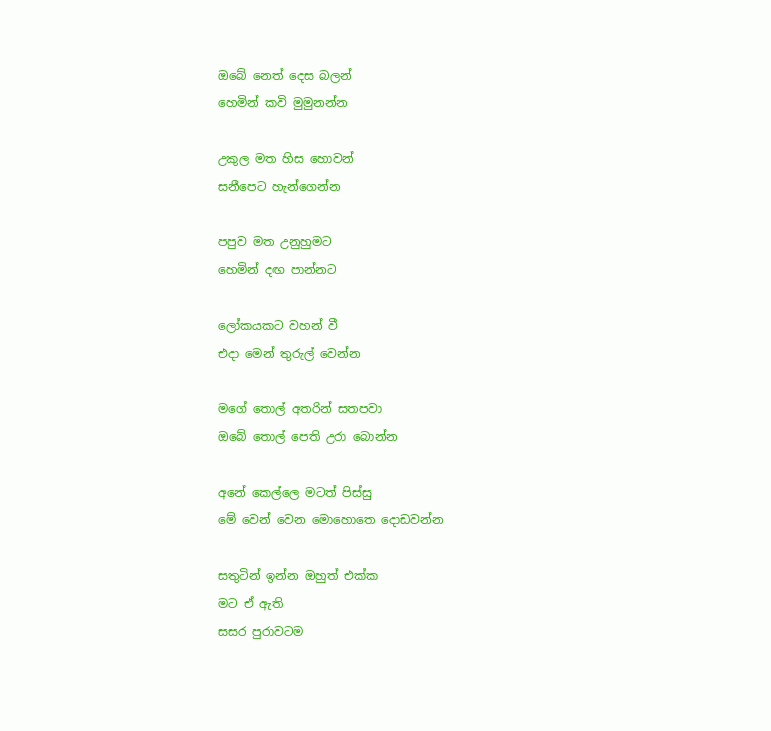ඔබේ නෙත් දෙස බලන්
හෙමින් කවි මුමුනන්න

උකුල මත හිස හොවන්
සනීපෙට හැන්ගෙන්න

පපුව මත උනුහුමට
හෙමින් දඟ පාන්නට

ලෝකයකට වහන් වී
එදා මෙන් තුරුල් වෙන්න

මගේ තොල් අතරින් සතපවා
ඔබේ තොල් පෙති උරා බොන්න

අනේ කෙල්ලෙ මටත් පිස්සු
මේ වෙන් වෙන මොහොතෙ දොඩවන්න

සතුටින් ඉන්න ඔහුත් එක්ක
මට ඒ ඇති
සසර පුරාවටම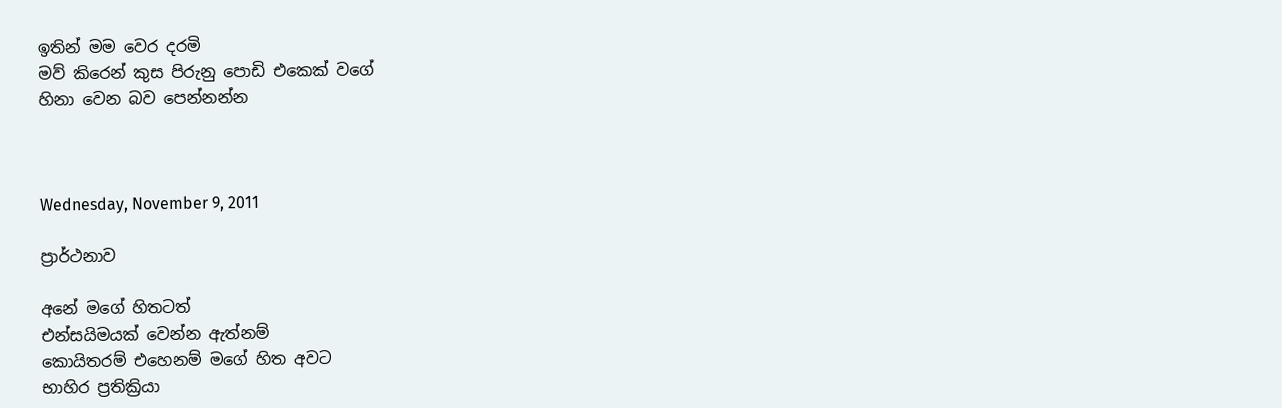ඉතින් මම වෙර දරමි
මව් කිරෙන් කුස පිරුනු පොඩි එකෙක් වගේ
හිනා වෙන බව පෙන්නන්න



Wednesday, November 9, 2011

ප්‍රාර්ථනාව

අනේ මගේ හිතටත්
එන්සයිමයක් වෙන්න ඇත්නම්
කොයිතරම් එහෙනම් මගේ හිත අවට
භාහිර ප්‍රතික්‍රියා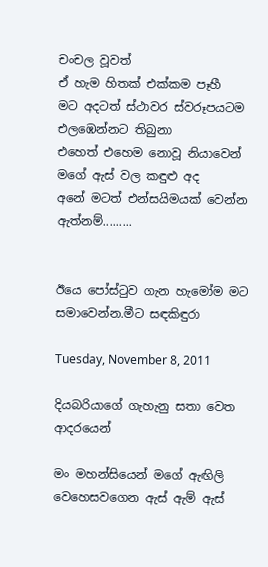චංචල වූවත්
ඒ හැම හිතක් එක්කම පෑහී
මට අදටත් ස්ථාවර ස්වරූපයටම
එලඹෙන්නට තිබුනා
එහෙත් එහෙම නොවූ නියාවෙන්
මගේ ඇස් වල කඳුළු අද
අනේ මටත් එන්සයිමයක් වෙන්න ඇත්නම්.........


ඊයෙ පෝස්ටුව ගැන හැමෝම මට සමාවෙන්න.මීට සඳකිඳුරා

Tuesday, November 8, 2011

දියබරියාගේ ගැහැනු සතා වෙත ආදරයෙන්

මං මහන්සියෙන් මගේ ඇඟිලි වෙහෙසවගෙන ඇස් ඇම් ඇස්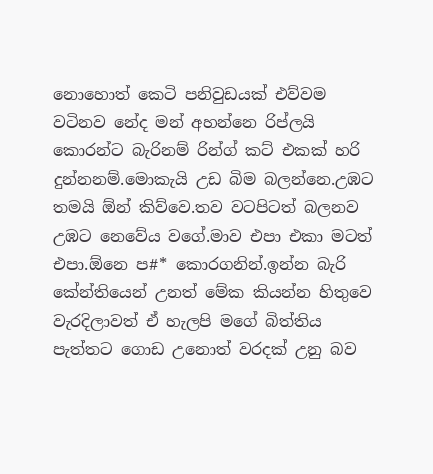නොහොත් කෙටි පනිවුඩයක් එව්වම වටිනව නේද මන් අහන්නෙ රිප්ලයි කොරන්ට බැරිනම් රින්ග් කට් එකක් හරි දුන්නනම්.මොකැයි උඩ බිම බලන්නෙ.උඹට තමයි ඕන් කිව්වෙ.තව වටපිටත් බලනව උඹට නෙවේය වගේ.මාව එපා එකා මටත් එපා.ඕනෙ ප#* කොරගනින්.ඉන්න බැරි කේන්තියෙන් උනත් මේක කියන්න හිතුවෙ වැරදිලාවත් ඒ හැලපි මගේ බිත්තිය පැත්තට ගොඩ උනොත් වරදක් උනු බව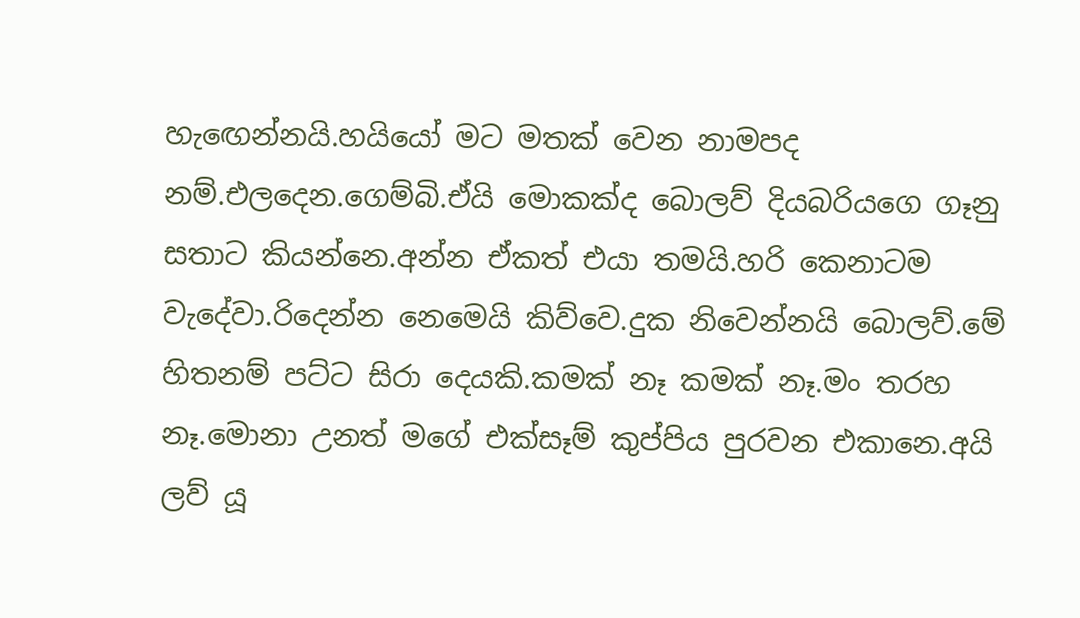හැඟෙන්නයි.හයියෝ මට මතක් වෙන නාමපද නම්.එලදෙන.ගෙම්බි.ඒයි මොකක්ද බොලව් දියබරියගෙ ගෑනු සතාට කියන්නෙ.අන්න ඒකත් එයා තමයි.හරි කෙනාටම වැදේවා.රිදෙන්න නෙමෙයි කිව්වෙ.දුක නිවෙන්නයි බොලව්.මේ හිතනම් පට්ට සිරා දෙයකි.කමක් නෑ කමක් නෑ.මං තරහ නෑ.මොනා උනත් මගේ එක්සෑම් කුප්පිය පුරවන එකානෙ.අයි ලව් යූ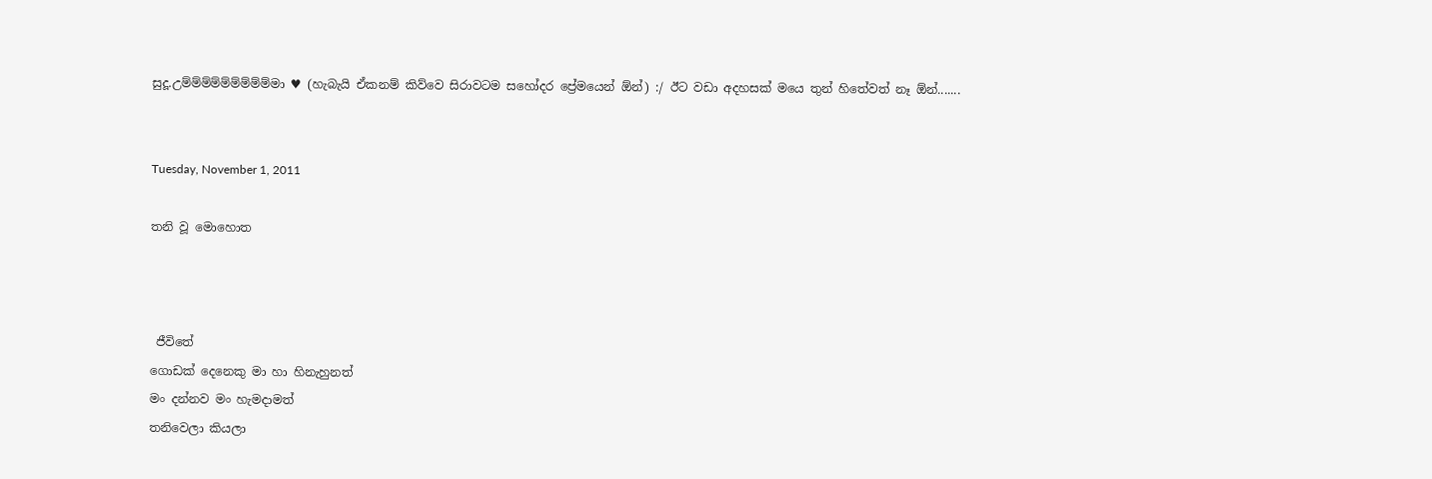සුදූ.උම්ම්ම්ම්ම්ම්ම්ම්ම්මා ♥ (හැබැයි ඒකනම් කිව්වෙ සිරාවටම සහෝදර ප්‍රේමයෙන් ඕන්) :/ ඊට වඩා අදහසක් මයෙ තුන් හිතේවත් නෑ ඕන්.......


Tuesday, November 1, 2011

තනි වූ මොහොත



 ජීවිතේ
ගොඩක් දෙනෙකු මා හා හිනැහුනත්
මං දන්නව මං හැමදාමත්
තනිවෙලා කියලා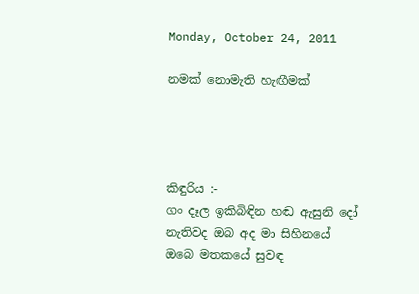Monday, October 24, 2011

නමක් නොමැති හැඟීමක්




කිඳුරිය :-
ගං දෑල ඉකිබිඳින හඬ ඇසුනි දෝ
නැතිවද ඔබ අද මා සිහිනයේ
ඔබෙ මතකයේ සුවඳ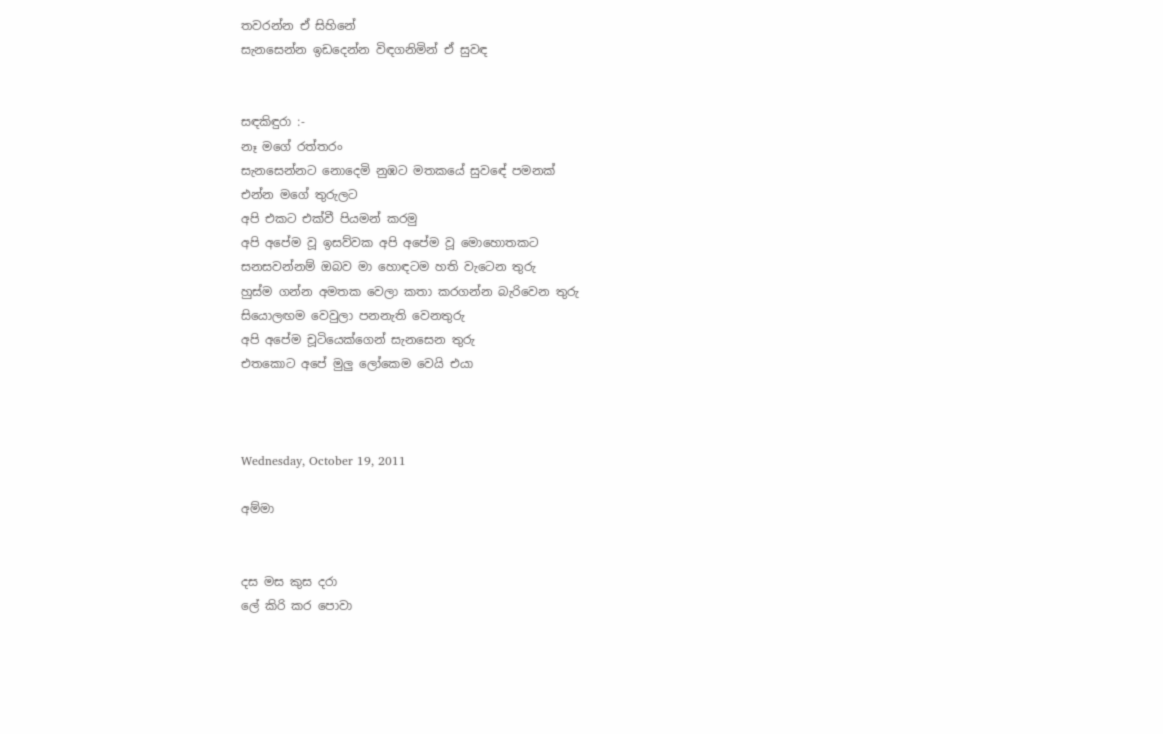තවරන්න ඒ සිහිනේ
සැනසෙන්න ඉඩදෙන්න විඳගනිමින් ඒ සුවඳ


සඳකිඳුරා :-
නෑ මගේ රත්තරං
සැනසෙන්නට නොදෙමි නුඹට මතකයේ සුවඳේ පමනක්
එන්න මගේ තුරුලට
අපි එකට එක්වී පියමන් කරමු
අපි අපේම වූ ඉසව්වක අපි අපේම වූ මොහොතකට
සනසවන්නම් ඔබව මා හොඳටම හති වැටෙන තුරු
හුස්ම ගන්න අමතක වෙලා කතා කරගන්න බැරිවෙන තුරු
සියොලඟම වෙවුලා පනනැති වෙනතුරු
අපි අපේම චූටියෙක්ගෙන් සැනසෙන තුරු
එතකොට අපේ මුලු ලෝකෙම වෙයි එයා



Wednesday, October 19, 2011

අම්මා


දස මස කුස දරා
ලේ කිරි කර පොවා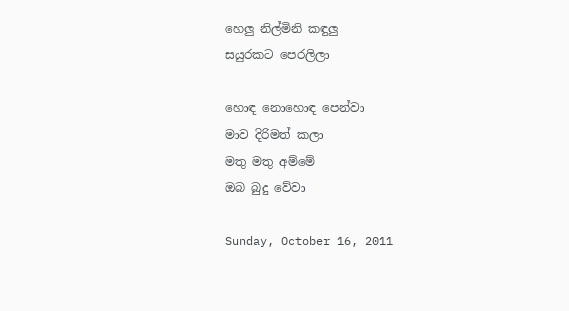හෙලු නිල්මිනි කඳුලු
සයුරකට පෙරලිලා

හොඳ නොහොඳ පෙන්වා
මාව දිරිමත් කලා
මතු මතු අම්මේ
ඔබ බුදු වේවා

Sunday, October 16, 2011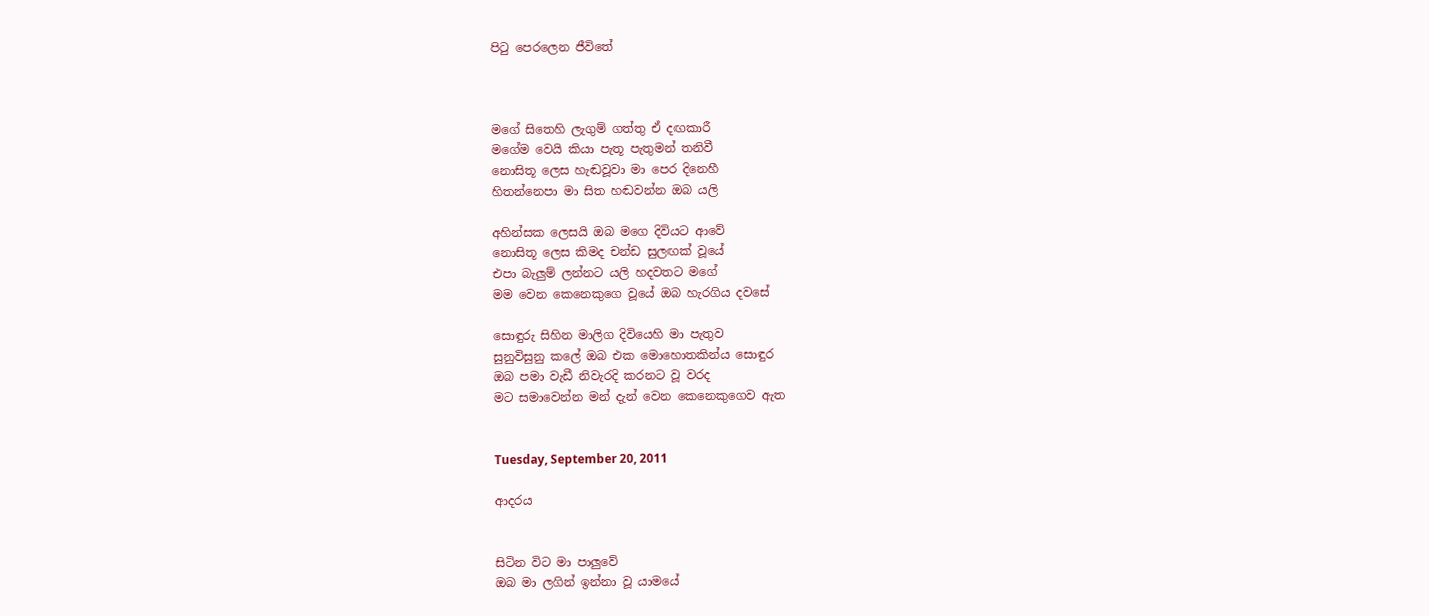පිටු පෙරලෙන ජීවිතේ



මගේ සිතෙහි ලැගුම් ගත්තු ඒ දඟකාරී
මගේම වෙයි කියා පැතූ පැතුමන් තනිවී
නොසිතූ ලෙස හැඬවූවා මා පෙර දිනෙහී
හිතන්නෙපා මා සිත හඬවන්න ඔබ යලි

අහින්සක ලෙසයි ඔබ මගෙ දිවියට ආවේ
නොසිතූ ලෙස කිමද චන්ඩ සුලඟක් වූයේ
එපා බැලුම් ලන්නට යලි හදවතට මගේ
මම වෙන කෙනෙකුගෙ වූයේ ඔබ හැරගිය දවසේ

සොඳුරු සිහින මාලිග දිවියෙහි මා පැතුව
සුනුවිසුනු කලේ ඔබ එක මොහොතකින්ය සොඳුර
ඔබ පමා වැඩී නිවැරදි කරනට වූ වරද
මට සමාවෙන්න මන් දැන් වෙන කෙනෙකුගෙව ඇත


Tuesday, September 20, 2011

ආදරය


සිටින විට මා පාලුවේ
ඔබ මා ලගින් ඉන්නා වූ යාමයේ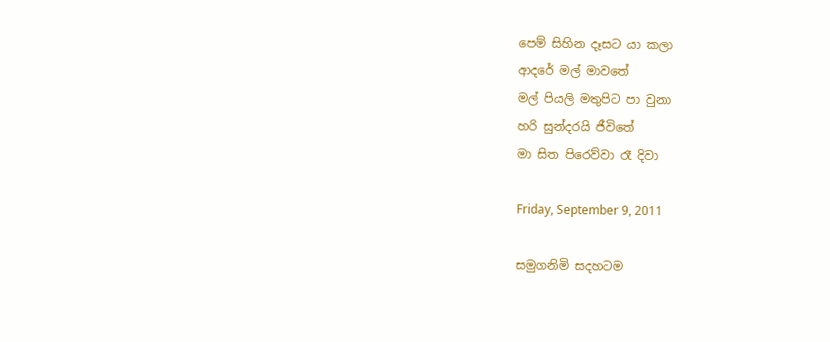පෙම් සිහින දෑසට යා කලා
ආදරේ මල් මාවතේ
මල් පියලි මතුපිට පා වුනා
හරි සුන්දරයි ජීවිතේ
මා සිත පිරෙව්වා රෑ දිවා

Friday, September 9, 2011

සමුගනිමි සදහටම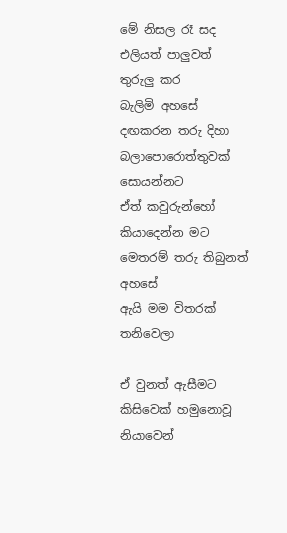මේ නිසල රෑ සද එලියත් පාලුවත් තුරුලු කර
බැලිමි අහසේ දඟකරන තරු දිහා
බලාපොරොත්තුවක් සොයන්නට
ඒත් කවුරුන්හෝ කියාදෙන්න මට
මෙතරම් තරු තිබුනත් අහසේ
ඇයි මම විතරක් තනිවෙලා

ඒ වුනත් ඇසීමට කිසිවෙක් හමුනොවූ නියාවෙන්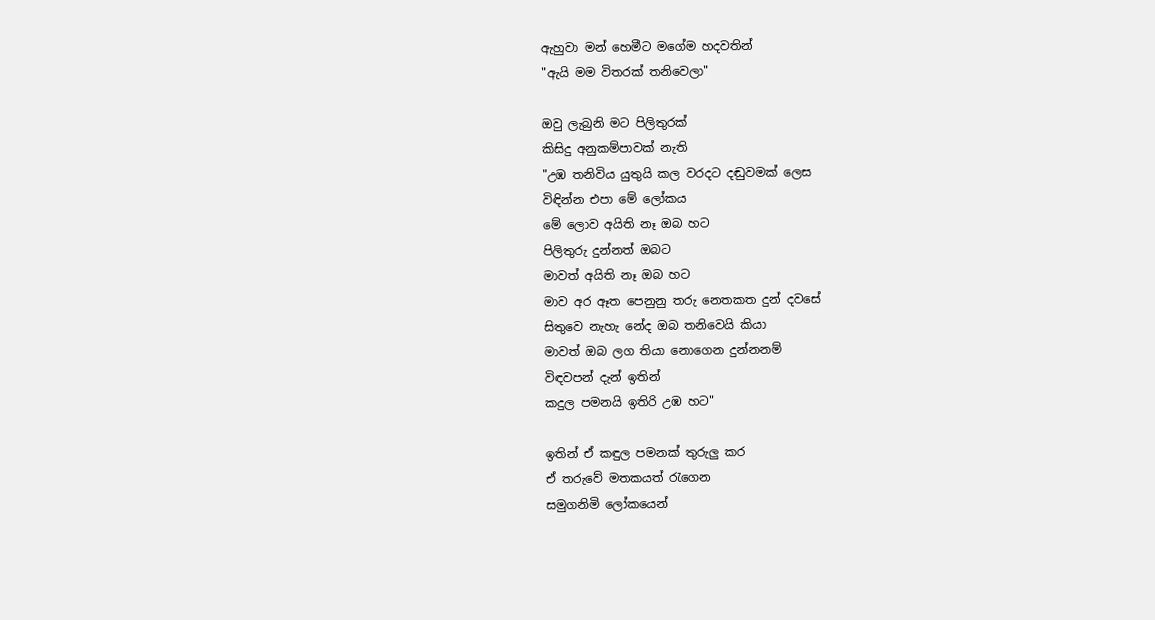ඇහුවා මන් හෙමීට මගේම හදවතින්
"ඇයි මම විතරක් තනිවෙලා"

ඔවු ලැබුනි මට පිලිතුරක්
කිසිදු අනුකම්පාවක් නැති
"උඹ තනිවිය යුතුයි කල වරදට දඬුවමක් ලෙස
විඳින්න එපා මේ ලෝකය
මේ ලොව අයිති නෑ ඔබ හට
පිලිතුරු දුන්නත් ඔබට
මාවත් අයිති නෑ ඔබ හට
මාව අර ඈත පෙනුනු තරු නෙතකත දුන් දවසේ
සිතුවෙ නැහැ නේද ඔබ තනිවෙයි කියා
මාවත් ඔබ ලග තියා නොගෙන දුන්නනම්
විඳවපන් දැන් ඉතින්
කදුල පමනයි ඉතිරි උඹ හට"

ඉතින් ඒ කඳුල පමනක් තුරුලු කර
ඒ තරුවේ මතකයත් රැගෙන
සමුගනිමි ලෝකයෙන්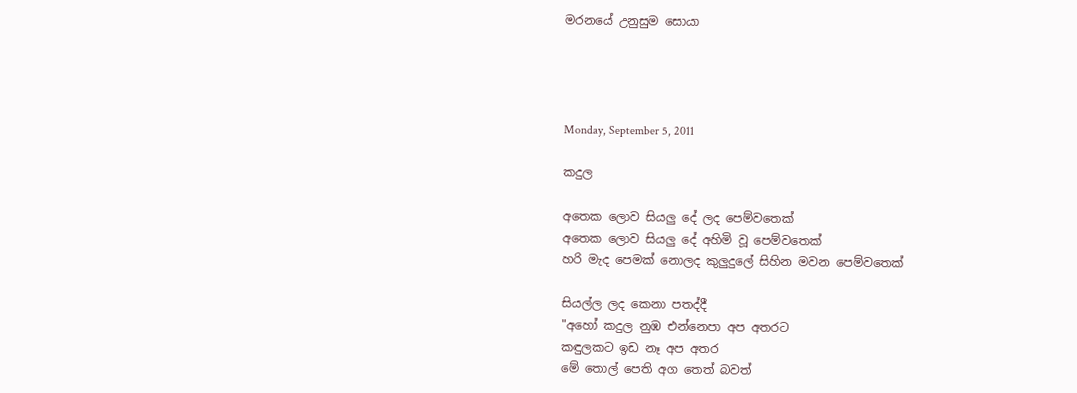මරනයේ උනුසුම සොයා




Monday, September 5, 2011

කදුල

අතෙක ලොව සියලු දේ ලද පෙම්වතෙක්
අතෙක ලොව සියලු දේ අහිමි වූ පෙම්වතෙක්
හරි මැද පෙමක් නොලද කුලුදුලේ සිහින මවන පෙම්වතෙක්

සියල්ල ලද කෙනා පතද්දී
"අහෝ කදුල නුඹ එන්නෙපා අප අතරට
කඳුලකට ඉඩ නෑ අප අතර
මේ තොල් පෙති අග තෙත් බවත්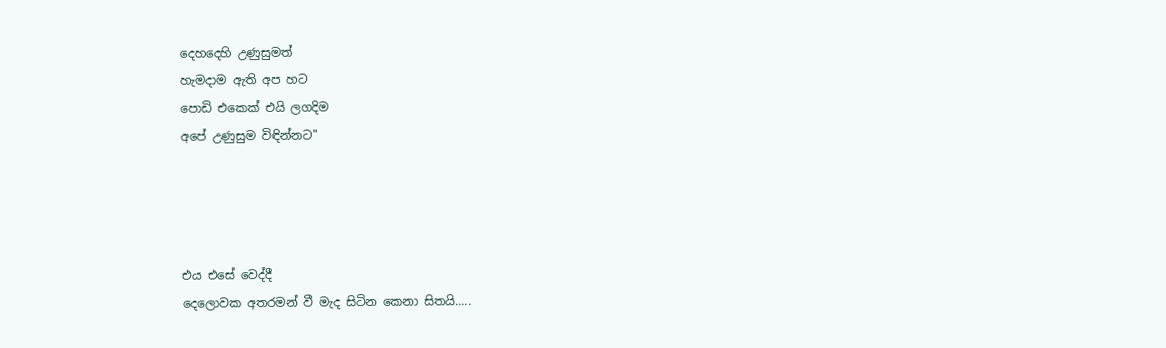දෙහදෙහි උණුසුමත්
හැමදාම ඇති අප හට
පොඩි එකෙක් එයි ලගදිම
අපේ උණුසුම විඳින්නට"




එය එසේ වෙද්දී
දෙලොවක අතරමන් වී මැද සිටින කෙනා සිතයි.....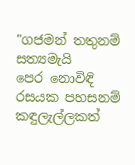"ගජමන් තතුනම් සත්‍යමැයි
පෙර නොවිඳි රසයක පහසනම් කඳුලැල්ලකත්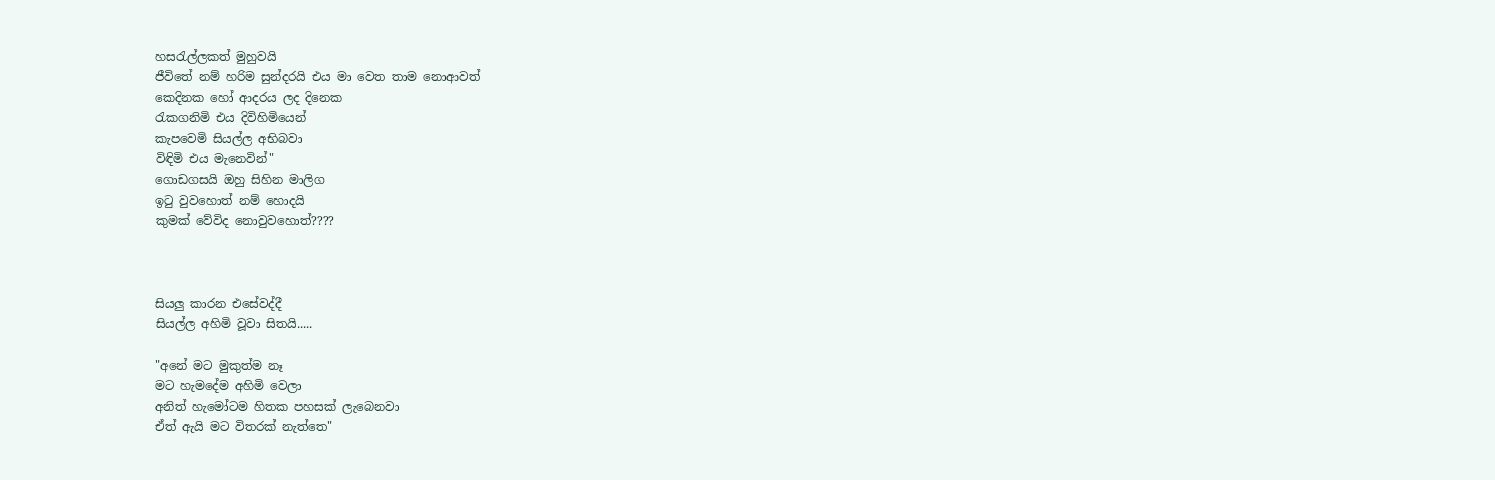හසරැල්ලකත් මුහුවයි
ජීවිතේ නම් හරිම සුන්දරයි එය මා වෙත තාම නොආවත්
කෙදිනක හෝ ආදරය ලද දිනෙක
රැකගනිමි එය දිවිහිමියෙන්
කැපවෙමි සියල්ල අභිබවා
විඳිමි එය මැනෙවින්"
ගොඩගසයි ඔහු සිහින මාලිග
ඉටු වුවහොත් නම් හොදයි
කුමක් වේවිද නොවුවහොත්????



සියලු කාරන එසේවද්දී
සියල්ල අහිමි වූවා සිතයි.....

"අනේ මට මුකුත්ම නෑ
මට හැමදේම අහිමි වෙලා
අනිත් හැමෝටම හිතක පහසක් ලැබෙනවා
ඒත් ඇයි මට විතරක් නැත්තෙ"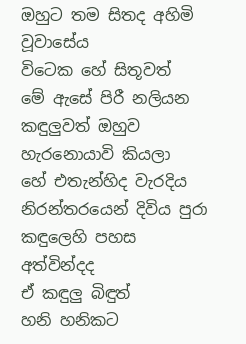ඔහුට තම සිතද අහිමි වූවාසේය
විටෙක හේ සිතූවත්
මේ ඇසේ පිරී නලියන කඳුලුවත් ඔහුව හැරනොයාවි කියලා
හේ එතැන්හිද වැරදිය
නිරන්තරයෙන් දිවිය පුරා
කඳුලෙහි පහස අත්වින්දද
ඒ කඳුලු බිඳුත්
හනි හනිකට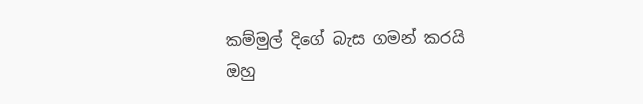කම්මුල් දිගේ බැස ගමන් කරයි
ඔහු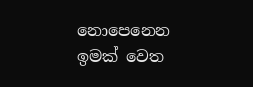නොපෙනෙන ඉමක් වෙත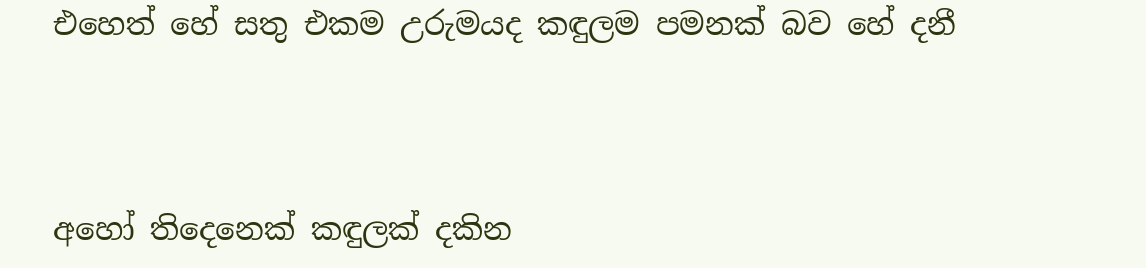එහෙත් හේ සතු එකම උරුමයද කඳුලම පමනක් බව හේ දනී




අහෝ තිදෙනෙක් කඳුලක් දකින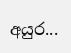අයුර...